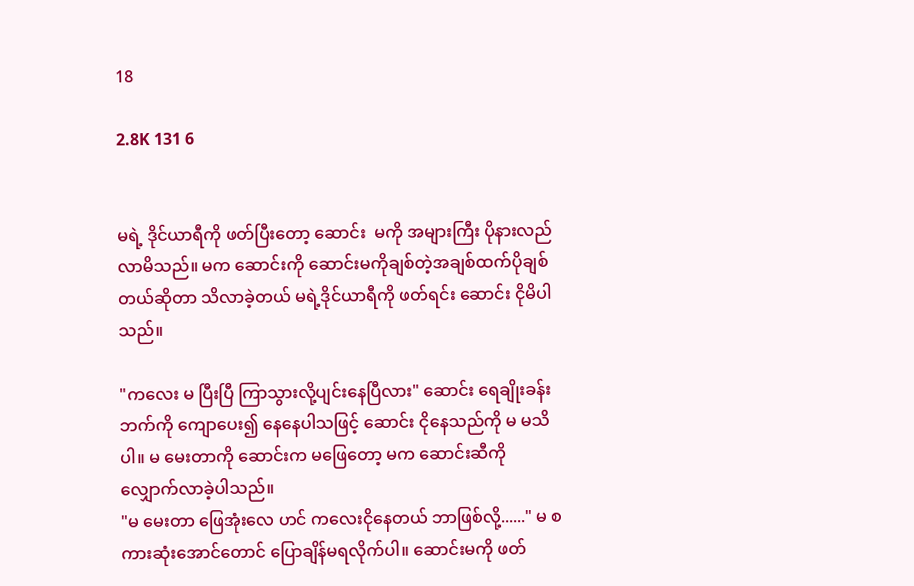18

2.8K 131 6


မရဲ့ ဒိုင်ယာရီကို ဖတ်ပြီးတော့ ဆောင်း  မကို အများကြီး ပိုနားလည်လာမိသည်။ မက ဆောင်းကို ဆောင်းမကိုချစ်တဲ့အချစ်ထက်ပိုချစ်တယ်ဆိုတာ သိလာခဲ့တယ် မရဲ့ဒိုင်ယာရီကို ဖတ်ရင်း ဆောင်း ငိုမိပါသည်။

"ကလေး မ ပြီးပြီ ကြာသွားလို့ပျင်းနေပြီလား" ဆောင်း ရေချိုးခန်းဘက်ကို ကျောပေး၍ နေနေပါသဖြင့် ဆောင်း ငိုနေသည်ကို မ မသိပါ။ မ မေးတာကို ဆောင်းက မဖြေတော့ မက ဆောင်းဆီကို လျှောက်လာခဲ့ပါသည်။ ‌
"မ မေးတာ ဖြေအုံးလေ ဟင် ကလေးငိုနေတယ် ဘာဖြစ်လို့......" မ စကားဆုံးအောင်တောင် ပြောချိန်မရလိုက်ပါ။ ဆောင်းမကို ဖတ်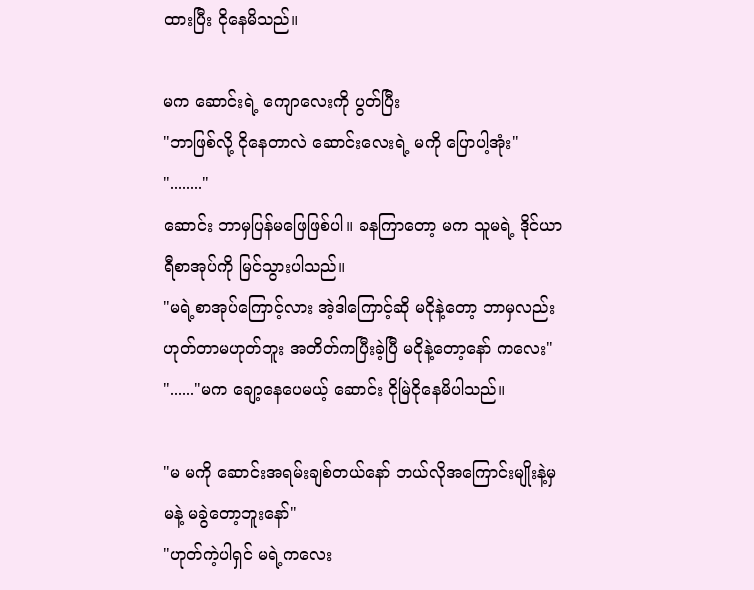ထားပြီး ငိုနေမိသည်။

မက ဆောင်းရဲ့ ကျောလေးကို ပွတ်ပြီး
"ဘာဖြစ်လို့ ငိုနေတာလဲ ဆောင်းလေးရဲ့ မကို ပြောပါ့အုံး"
"........"
ဆောင်း ဘာမှပြန်မဖြေဖြစ်ပါ။ ခနကြာတော့ မက သူမရဲ့ ဒိုင်ယာရီစာအုပ်ကို မြင်သွားပါသည်။
"မရဲ့စာအုပ်ကြောင့်လား အဲ့ဒါကြောင့်ဆို မငိုနဲ့တော့ ဘာမှလည်းဟုတ်တာမဟုတ်ဘူး အတိတ်ကပြီးခဲ့ပြီ မငို‌နဲ့တော့နော် ကလေး"
"......"မက ချော့နေပေမယ့် ဆောင်း ငိုမြဲငိုနေမိပါသည်။

"မ မကို ဆောင်းအရမ်းချစ်တယ်နော် ဘယ်လိုအကြောင်းမျိုးနဲ့မှ မနဲ့ မခွဲတော့ဘူးနော်"
"ဟုတ်ကဲ့ပါရှင် မရဲ့ကလေး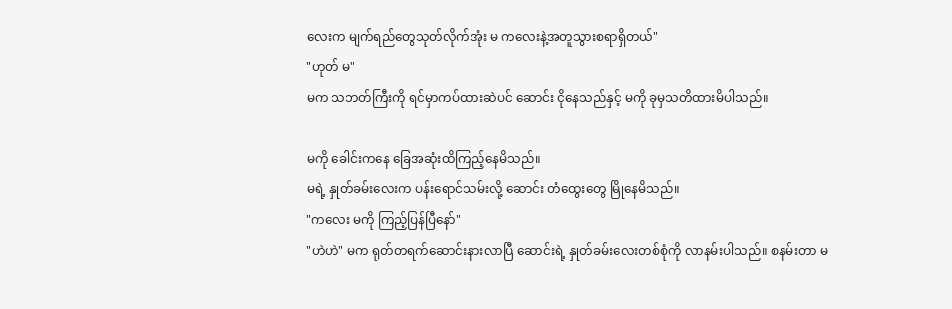လေးက မျက်ရည်တွေသုတ်လိုက်အုံး မ ကလေးနဲ့အတူသွားစရာရှိတယ်"
"ဟုတ် မ"
မက သဘတ်ကြီးကို ရင်မှာကပ်ထားဆဲပင် ဆောင်း ငိုနေသည်နှင့် မကို ခုမှသတိထားမိပါသည်။

မကို ခေါင်းကနေ ခြေအဆုံးထိကြည့်နေမိသည်။
မရဲ့ နှုတ်ခမ်းလေးက ပန်းရောင်သမ်းလို့ ဆောင်း တံထွေးတွေ မြိုနေမိသည်။
"ကလေး မကို ကြည့်ပြန်ပြီနော်"
"ဟဲဟဲ" မက ရုတ်တရက်ဆောင်းနားလာပြီ ဆောင်းရဲ့ နှုတ်ခမ်းလေးတစ်စုံကို လာနမ်းပါသည်။ စနမ်းတာ မ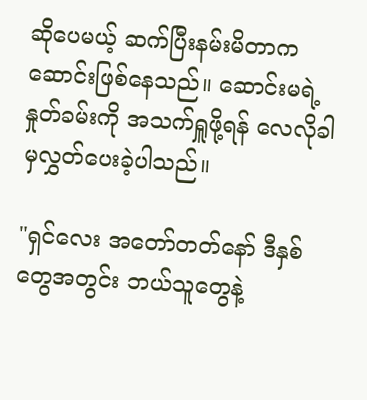ဆိုပေမယ့် ဆက်ပြီးနမ်းမိတာက ဆောင်းဖြစ်နေသည်။ ဆောင်းမရဲ့နှုတ်ခမ်းကို အသက်ရှူဖို့ရန် လေလိုခါမှလွှတ်ပေးခဲ့ပါသည်။

"ရှင်လေး အတော်တတ်နော် ဒီနှစ်တွေအတွင်း ဘယ်သူတွေနဲ့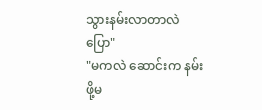သွားနမ်းလာတာလဲပြော"
"မကလဲ ဆောင်းက နမ်းဖို့မ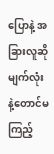ပြောနဲ့ အခြားလူဆို မျက်လုံးနဲ့တောင်မကြည့်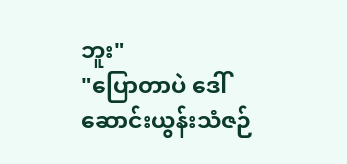ဘူး"
"ပြောတာပဲ ဒေါ်ဆောင်းယွန်းသံဇဉ်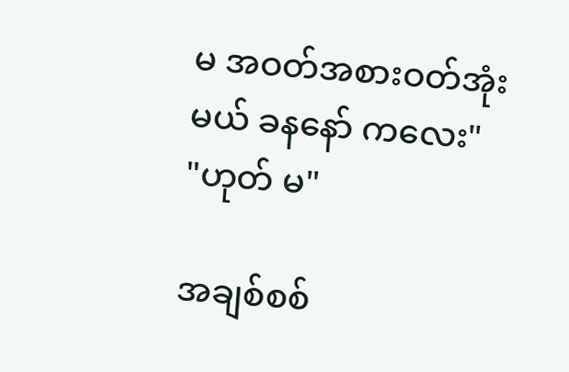မ အဝတ်အစားဝတ်အုံးမယ် ခနနော် ကလေး"
"ဟုတ် မ"

အချစ်စစ်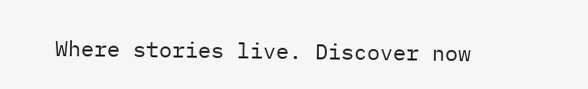Where stories live. Discover now